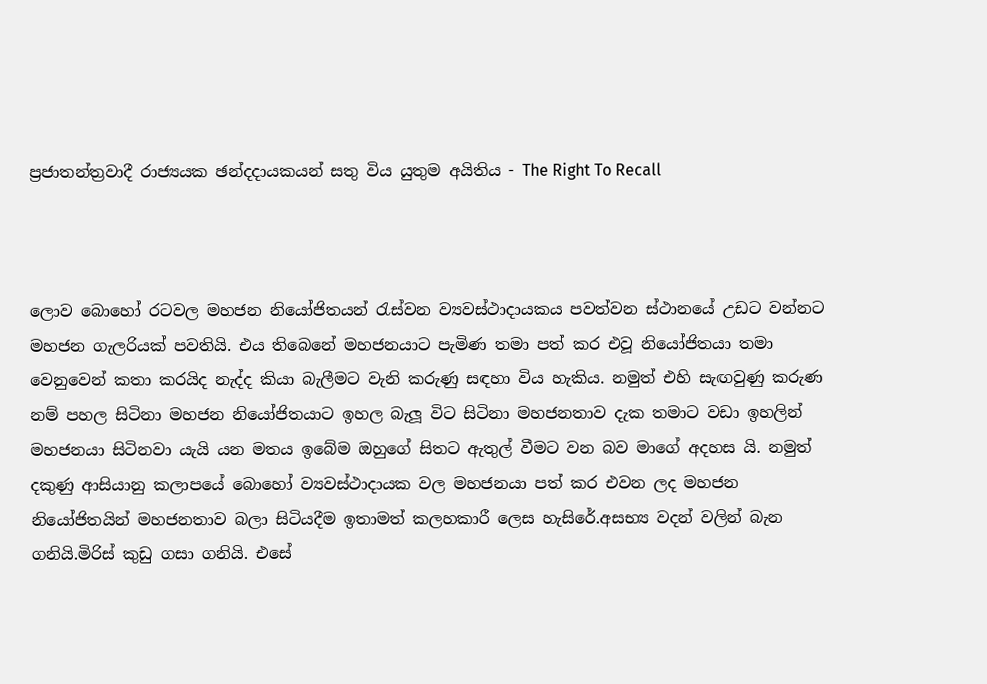ප්‍රජාතන්ත්‍රවාදී රාජ්‍යයක ඡන්දදායකයන් සතු විය යුතුම අයිතිය - The Right To Recall



ලොව බොහෝ රටවල මහජන නියෝජිතයන් රැස්වන ව්‍යවස්ථාදායකය පවත්වන ස්ථානයේ උඩට වන්නට මහජන ගැලරියක් පවතියි. එය තිබෙනේ මහජනයාට පැමිණ තමා පත් කර එවූ නියෝජිතයා තමා වෙනුවෙන් කතා කරයිද නැද්ද කියා බැලීමට වැනි කරුණු සඳහා විය හැකිය. නමුත් එහි සැඟවුණු කරුණ නම් පහල සිටිනා මහජන නියෝජිතයාට ඉහල බැලූ විට සිටිනා මහජනතාව දැක තමාට වඩා ඉහලින් මහජනයා සිටිනවා යැයි යන මතය ඉබේම ඔහුගේ සිතට ඇතුල් වීමට වන බව මාගේ අදහස යි. නමුත් දකුණු ආසියානු කලාපයේ බොහෝ ව්‍යවස්ථාදායක වල මහජනයා පත් කර එවන ලද මහජන නියෝජිතයින් මහජනතාව බලා සිටියදීම ඉතාමත් කලහකාරී ලෙස හැසිරේ.අසභ්‍ය වදන් වලින් බැන ගනියි.මිරිස් කුඩු ගසා ගනියි. එසේ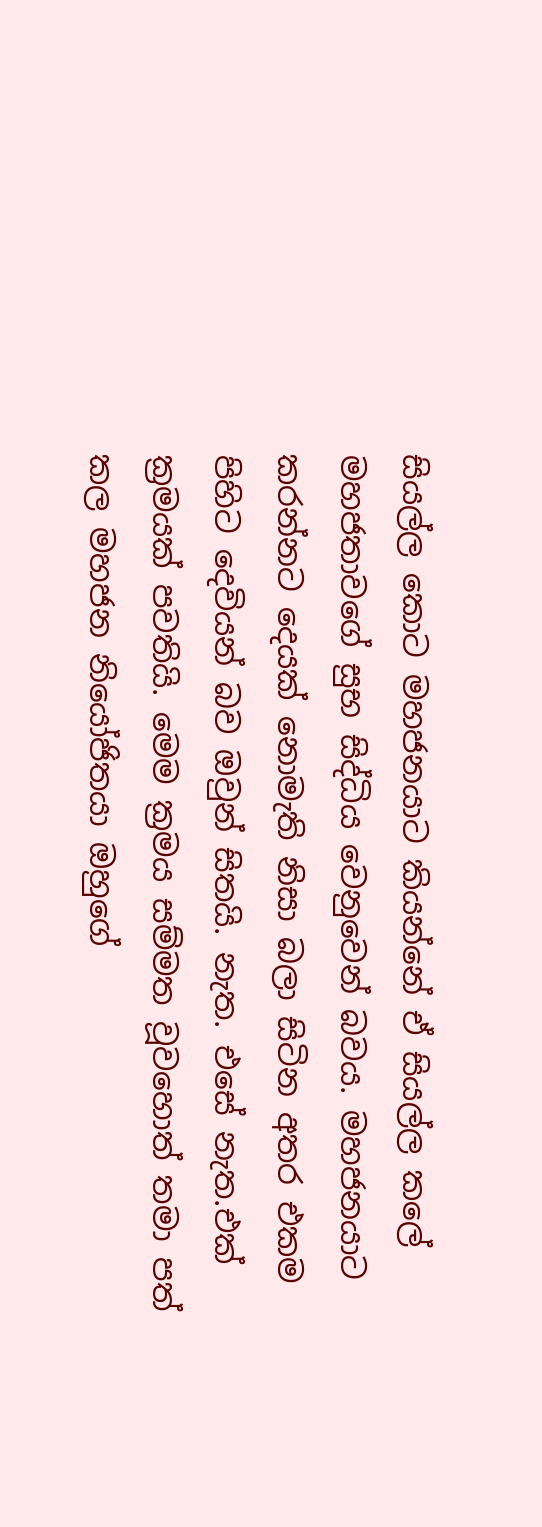සියල්ල කොට මහජනයාට කියන්නේ ඒ සියල්ල කලේ මහජතාවගේ සුභ සිද්ධිය වෙනුවෙන් බවය. මහජනයාට කරන්නට දෙයක් නොමැති නිසා බලා සිටින අතර එකම පිහිට දෙවියන් බව ඔවුන් සිතයි. නැත. එසේ නැත.එක් ක්‍රමයක් පවතියි. මෙම ක්‍රමය සම්මත වූවහොත් තමා පත් කල මහජන නියෝජිතයා ඔහුගේ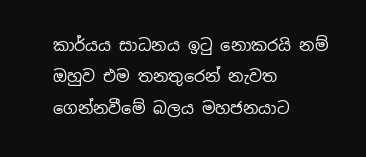කාර්යය සාධනය ඉටු නොකරයි නම් ඔහුව එම තනතුරෙන් නැවත ගෙන්නවීමේ බලය මහජනයාට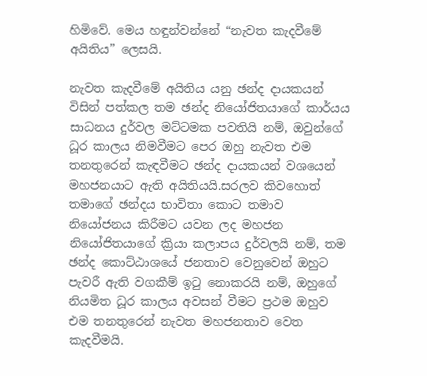හිමිවේ. මෙය හඳුන්වන්නේ “නැවත කැදවීමේ අයිතිය” ලෙසයි.

නැවත කැදවීමේ අයිතිය යනු ඡන්ද දායකයන් විසින් පත්කල තම ඡන්ද නියෝජිතයාගේ කාර්යය සාධනය දුර්වල මට්ටමක පවතියි නම්, ඔවුන්ගේ ධූර කාලය නිමවීමට පෙර ඔහු නැවත එම තනතුරෙන් කැඳවීමට ඡන්ද දායකයන් වශයෙන් මහජනයාට ඇති අයිතියයි.සරලව කිවහොත් තමාගේ ඡන්දය භාවිතා කොට තමාව නියෝජනය කිරීමට යවන ලද මහජන නියෝජිතයාගේ ක්‍රියා කලාපය දුර්වලයි නම්, තම ඡන්ද කොට්ඨාශයේ ජනතාව වෙනුවෙන් ඔහුට පැවරී ඇති වගකීම් ඉටු නොකරයි නම්, ඔහුගේ නියමිත ධූර කාලය අවසන් වීමට ප්‍රථම ඔහුව එම තනතුරෙන් නැවත මහජනතාව වෙත කැදවීමයි.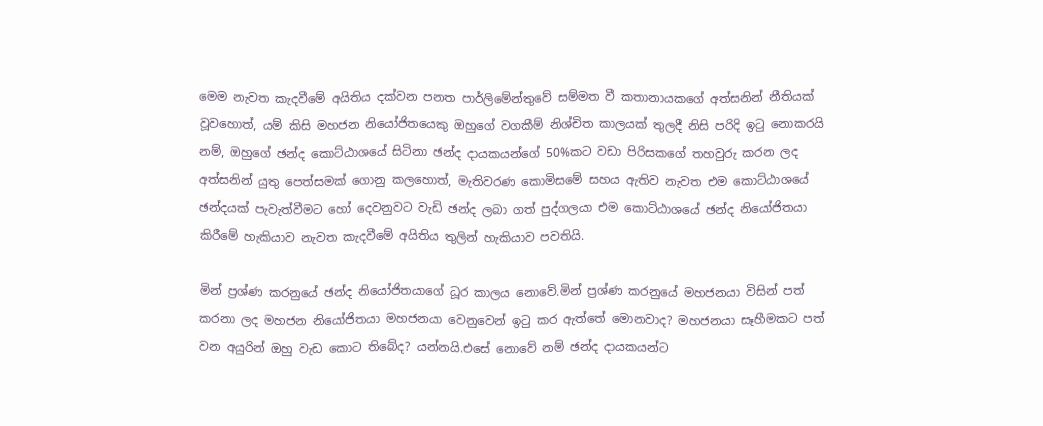මෙම නැවත කැදවීමේ අයිතිය දක්වන පනත පාර්ලිමේන්තුවේ සම්මත වී කතානායකගේ අත්සනින් නීතියක් වූවහොත්, යම් කිසි මහජන නියෝජිතයෙකු ඔහුගේ වගකීම් නිශ්චිත කාලයක් තුලදී නිසි පරිදි ඉටු නොකරයි නම්, ඔහුගේ ඡන්ද කොට්ඨාශයේ සිටිනා ඡන්ද දායකයන්ගේ 50%කට වඩා පිරිසකගේ තහවුරු කරන ලද අත්සනින් යුතු පෙත්සමක් ගොනු කලහොත්, මැතිවරණ කොමිසමේ සහය ඇතිව නැවත එම කොට්ඨාශයේ ඡන්දයක් පැවැත්වීමට හෝ දෙවනුවට වැඩි ඡන්ද ලබා ගත් පුද්ගලයා එම කොට්ඨාශයේ ඡන්ද නියෝජිතයා කිරීමේ හැකියාව නැවත කැදවීමේ අයිතිය තුලින් හැකියාව පවතියි.

මින් ප්‍රශ්ණ කරනුයේ ඡන්ද නියෝජිතයාගේ ධූර කාලය නොවේ.මින් ප්‍රශ්ණ කරනුයේ මහජනයා විසින් පත් කරනා ලද මහජන නියෝජිතයා මහජනයා වෙනුවෙන් ඉටු කර ඇත්තේ මොනවාද? මහජනයා සෑහීමකට පත් වන අයුරින් ඔහු වැඩ කොට තිබේද? යන්නයි.එසේ නොවේ නම් ඡන්ද දායකයන්ට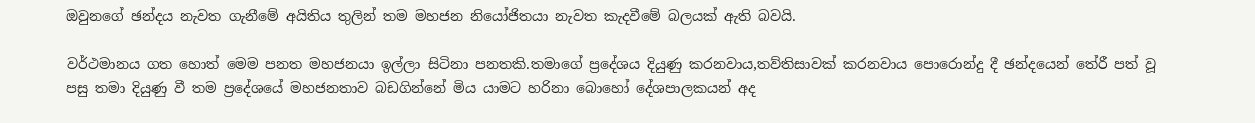ඔවුනගේ ඡන්දය නැවත ගැනීමේ අයිතිය තුලින් තම මහජන නියෝජිතයා නැවත කැදවීමේ බලයක් ඇති බවයි.

වර්ථමානය ගත හොත් මෙම පනත මහජනයා ඉල්ලා සිටිනා පනතකි.තමාගේ ප්‍රදේශය දියුණු කරනවාය,තව්තිසාවක් කරනවාය පොරොන්දු දී ඡන්දයෙන් තේරී පත් වූ පසු තමා දියුණු වී තම ප්‍රදේශයේ මහජනතාව බඩගින්නේ මිය යාමට හරිනා බොහෝ දේශපාලකයන් අද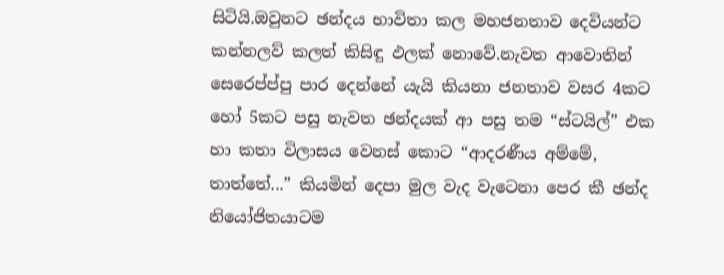සිටියි.ඔවුනට ඡන්දය භාවිතා කල මහජනතාව දෙවියන්ට කන්නලව් කලත් කිසිඳු ඵලක් නොවේ.නැවත ආවොතින් සෙරෙප්ප්පු පාර දෙන්නේ යැයි කියනා ජනතාව වසර 4කට හෝ 5කට පසු නැවත ඡන්දයක් ආ පසු තම “ස්ටයිල්” එක හා කතා විලාසය වෙනස් කොට “ආදරණීය අම්මේ, තාත්තේ...” කියමින් දෙපා මුල වැද වැටෙනා පෙර කී ඡන්ද නියෝජිතයාටම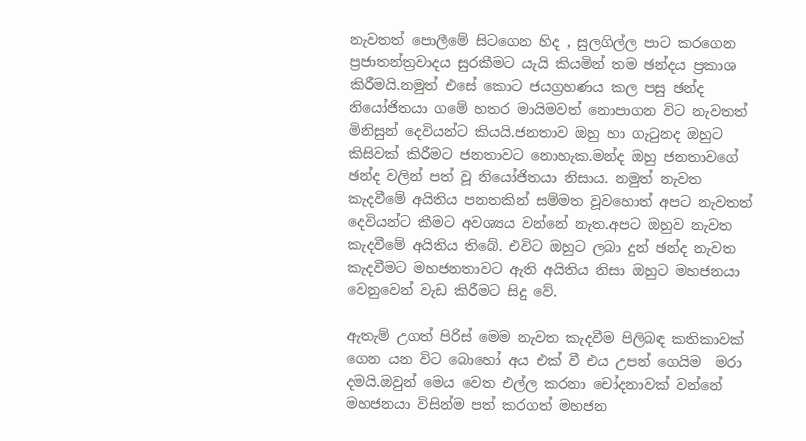නැවතත් පොලීමේ සිටගෙන හිද , සුලගිල්ල පාට කරගෙන ප්‍රජාතන්ත්‍රවාදය සුරකීමට යැයි කියමින් තම ඡන්දය ප්‍රකාශ කිරීමයි.නමුත් එසේ කොට ජයග්‍රහණය කල පසු ඡන්ද නියෝජිතයා ගමේ හතර මායිමවත් නොපාගන විට නැවතත් මිනිසුන් දෙවියන්ට කියයි.ජනතාව ඔහු හා ගැටුනද ඔහුට කිසිවක් කිරීමට ජනතාවට නොහැක.මන්ද ඔහු ජනතාවගේ ඡන්ද වලින් පත් වූ නියෝජිතයා නිසාය. නමුත් නැවත කැදවීමේ අයිතිය පනතකින් සම්මත වූවහොත් අපට නැවතත් දෙවියන්ට කීමට අවශ්‍යය වන්නේ නැත.අපට ඔහුව නැවත කැදවීමේ අයිතිය තිබේ. එවිට ඔහුට ලබා දුන් ඡන්ද නැවත කැදවීමට මහජනතාවට ඇති අයිතිය නිසා ඔහුට මහජනයා වෙනුවෙන් වැඩ කිරීමට සිදු වේ.

ඇතැම් උගත් පිරිස් මෙම නැවත කැදවීම පිලිබඳ කතිකාවක් ගෙන යන විට බොහෝ අය එක් වී එය උපන් ගෙයිම  මරා දමයි.ඔවුන් මෙය වෙත එල්ල කරනා චෝදනාවක් වන්නේ මහජනයා විසින්ම පත් කරගත් මහජන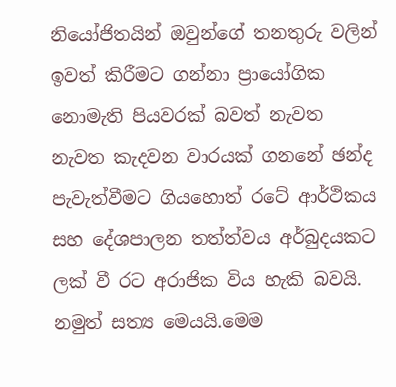නියෝජිතයින් ඔවුන්ගේ තනතුරු වලින් ඉවත් කිරීමට ගන්නා ප්‍රායෝගික නොමැති පියවරක් බවත් නැවත නැවත කැදවන වාරයක් ගනනේ ඡන්ද පැවැත්වීමට ගියහොත් රටේ ආර්ථිකය සහ දේශපාලන තත්ත්වය අර්බුදයකට ලක් වී රට අරාජික විය හැකි බවයි. නමුත් සත්‍ය මෙයයි.මෙම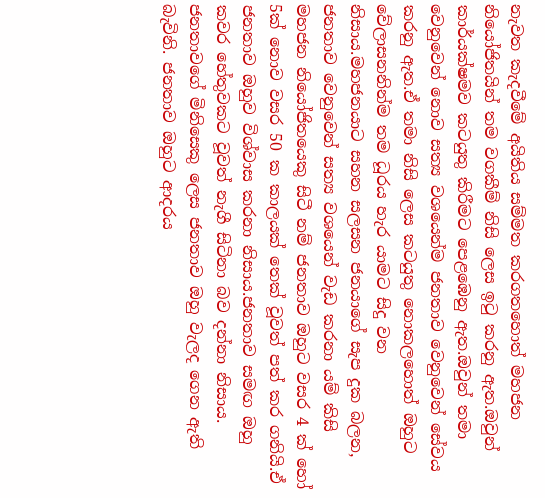නැවත කැදවීමේ අයිතිය සම්මත කරගතහොත් මහජන නියෝජිතයින් තම වගකීම් නිසි ලෙස ඉටු කරනු ඇත.ඔවුන් කාර්යක්ෂමව කටයුතු කිරීමට පෙළඹෙනු ඇත.ඔවුන් තමා වෙනුවෙන් නොව සත්‍ය වශයෙන්ම ජනතාව වෙනුවෙන් සේවය කරනු ඇත.ඒ තමා නිසි ලෙස කටයුතු නොකලහොත් ඔහුට වේලාසනනින්ම තම ධූරය හැර යාමට සිදු වන නිසාය.මහජනයාට සහන සලසන ජනයාගේ සැප දුක බලන, ජනතාව වෙනුවෙන් සත්‍ය වශයෙන් වැඩ කරනා යම් කිසි මහජන නියෝජිතයෙකු සිටී නම් ජනතාව ඔහුට වසර 4 ක් හෝ 5ක් නොව වසර 50 ක කාලයක් තෙක් වූවත් පත් කර ගනියි.ඒ ජනතාව ඔහුව විශ්වාස කරනා නිසාය.ජනතාව සමඟ ඔහු කවර හේතුවකට වූවත් නැගී සිටිනා බව දන්නා නිසාය. ජනතාවගේ මිනිසෙකු ලෙස ජනතාව ඔහු වැලද ගෙන ඇති බැවිනි. ජනතාව ඔහුට ආදරය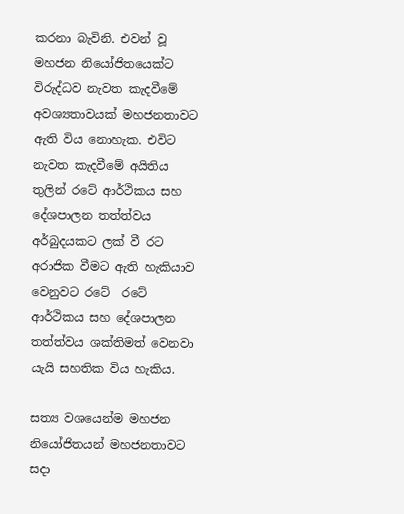කරනා බැවිනි. එවන් වූ මහජන නියෝජිතයෙක්ට විරුද්ධව නැවත කැදවීමේ අවශ්‍යතාවයක් මහජනතාවට ඇති විය නොහැක. එවිට නැවත කැදවීමේ අයිතිය තුලින් රටේ ආර්ථිකය සහ දේශපාලන තත්ත්වය අර්බුදයකට ලක් වී රට අරාජික වීමට ඇති හැකියාව වෙනුවට රටේ  රටේ ආර්ථිකය සහ දේශපාලන තත්ත්වය ශක්තිමත් වෙනවා යැයි සහතික විය හැකිය.

සත්‍ය වශයෙන්ම මහජන නියෝජිතයන් මහජනතාවට සදා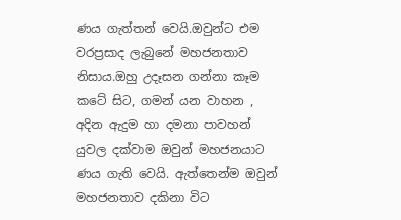ණය ගැත්තන් වෙයි.ඔවුන්ට එම වරප්‍රසාද ලැබුනේ මහජනතාව නිසාය.ඔහු උදෑසන ගන්නා කෑම කටේ සිට, ගමන් යන වාහන , අදින ඇදුම හා දමනා පාවහන් යුවල දක්වාම ඔවුන් මහජනයාට ණය ගැති වෙයි. ඇත්තෙන්ම ඔවුන් මහජනතාව දකිනා විට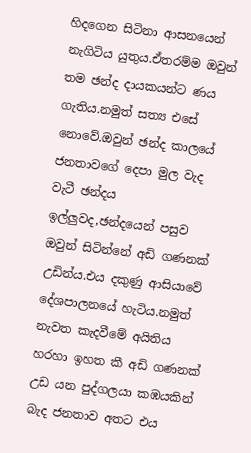හිදගෙන සිටිනා ආසනයෙන් නැගිටිය යුතුය.ඒතරම්ම ඔවුන් තම ඡන්ද දායකයන්ට ණය ගැතිය.නමුත් සත්‍ය එසේ නොවේ.ඔවුන් ඡන්ද කාලයේ ජනතාවගේ දෙපා මුල වැද වැටී ඡන්දය ඉල්ලුවද,ඡන්දයෙන් පසුව ඔවුන් සිටින්නේ අඩි ගණනක් උඩින්ය.එය දකුණු ආසියාවේ දේශපාලනයේ හැටිය.නමුත් නැවත කැදවීමේ අයිතිය හරහා ඉහත කී අඩි ගණනක් උඩ යන පුද්ගලයා කඹයකින් බැද ජනතාව අතට එය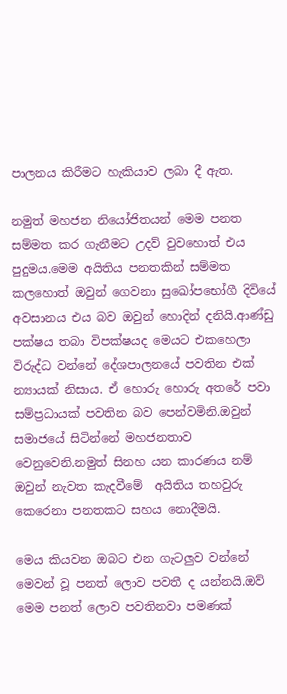පාලනය කිරීමට හැකියාව ලබා දී ඇත.

නමුත් මහජන නියෝජිතයන් මෙම පනත සම්මත කර ගැනීමට උදව් වුවහොත් එය පුදුමය.මෙම අයිතිය පනතකින් සම්මත කලහොත් ඔවුන් ගෙවනා සුඛෝපභෝගී දිවියේ අවසානය එය බව ඔවුන් හොදින් දනියි.ආණ්ඩු පක්ෂය තබා විපක්ෂයද මෙයට එකහෙලා විරුද්ධ වන්නේ දේශපාලනයේ පවතින එක් න්‍යායක් නිසාය. ඒ හොරු හොරු අතරේ පවා සම්ප්‍රධායක් පවතින බව පෙන්වමිනි.ඔවුන් සමාජයේ සිටින්නේ මහජනතාව වෙනුවෙනි.නමුත් සිනහ යන කාරණය නම් ඔවුන් නැවත කැදවීමේ  අයිතිය තහවුරු කෙරෙනා පනතකට සහය නොදීමයි.

මෙය කියවන ඔබට එන ගැටලුව වන්නේ මෙවන් වූ පනත් ලොව පවතී ද යන්නයි.ඔව් මෙම පනත් ලොව පවතිනවා පමණක්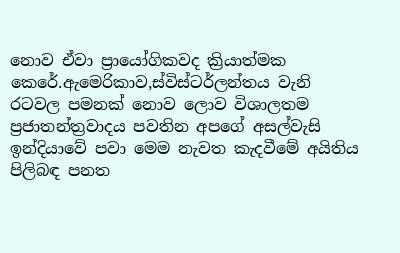නොව ඒවා ප්‍රායෝගිකවද ක්‍රියාත්මක කෙරේ.ඇමෙරිකාව,ස්විස්ටර්ලන්තය වැනි රටවල පමනක් නොව ලොව විශාලතම ප්‍රජාතන්ත්‍රවාදය පවතින අපගේ අසල්වැසි ඉන්දියාවේ පවා මෙම නැවත කැදවීමේ අයිතිය පිලිබඳ පනත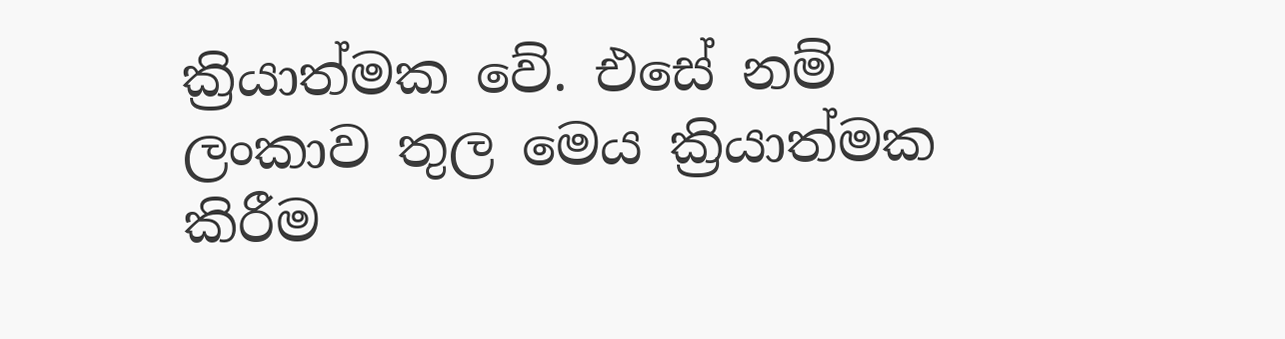ක්‍රියාත්මක වේ. එසේ නම් ලංකාව තුල මෙය ක්‍රියාත්මක කිරීම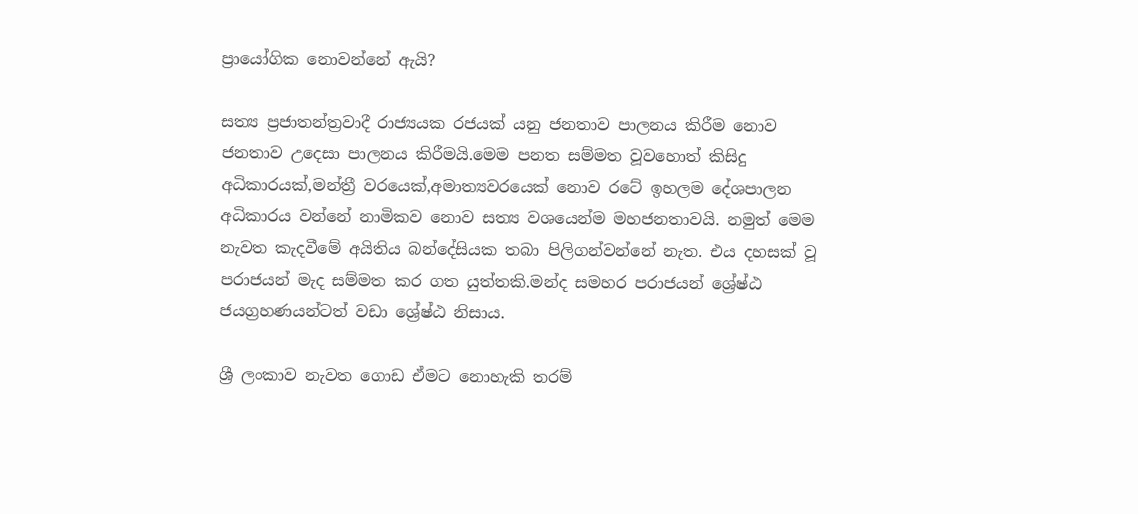ප්‍රායෝගික නොවන්නේ ඇයි?

සත්‍ය ප්‍රජාතන්ත්‍රවාදී රාජ්‍යයක රජයක් යනු ජනතාව පාලනය කිරීම නොව ජනතාව උදෙසා පාලනය කිරීමයි.මෙම පනත සම්මත වූවහොත් කිසිදු අධිකාරයක්,මන්ත්‍රී වරයෙක්,අමාත්‍යවරයෙක් නොව රටේ ඉහලම දේශපාලන අධිකාරය වන්නේ නාමිකව නොව සත්‍ය වශයෙන්ම මහජනතාවයි. නමුත් මෙම නැවත කැදවීමේ අයිතිය බන්දේසියක තබා පිලිගන්වන්නේ නැත. එය දහසක් වූ පරාජයන් මැද සම්මත කර ගත යුත්තකි.මන්ද සමහර පරාජයන් ශ්‍රේෂ්ඨ ජයග්‍රහණයන්ටත් වඩා ශ්‍රේෂ්ඨ නිසාය.

ශ්‍රී ලංකාව නැවත ගොඩ ඒමට නොහැකි තරම්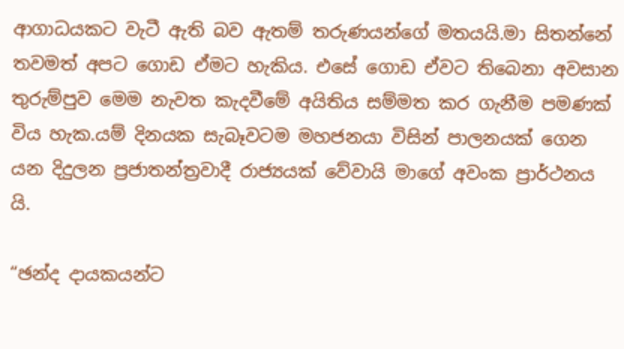ආගාධයකට වැටී ඇති බව ඇතම් තරුණයන්ගේ මතයයි.මා සිතන්නේ තවමත් අපට ගොඩ ඒමට හැකිය. එසේ ගොඩ ඒවට තිබෙනා අවසාන තුරුම්පුව මෙම නැවත කැදවීමේ අයිතිය සම්මත කර ගැනීම පමණක් විය හැක.යම් දිනයක සැබෑවටම මහජනයා විසින් පාලනයක් ගෙන යන දිදුලන ප්‍රජාතන්ත්‍රවාදී රාජ්‍යයක් වේවායි මාගේ අවංක ප්‍රාර්ථනය යි.

“ඡන්ද දායකයන්ට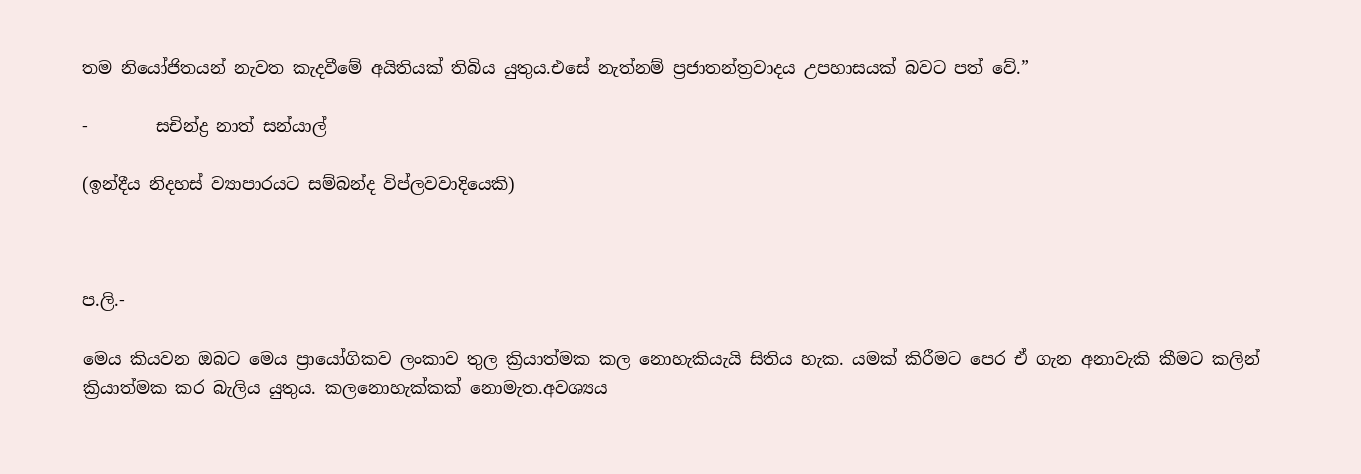තම නියෝජිතයන් නැවත කැදවීමේ අයිතියක් තිබිය යුතුය.එසේ නැත්නම් ප්‍රජාතන්ත්‍රවාදය උපහාසයක් බවට පත් වේ.”

-        සචින්ද්‍ර නාත් සන්යාල්

(ඉන්දීය නිදහස් ව්‍යාපාරයට සම්බන්ද විප්ලවවාදියෙකි)



ප.ලි.-

මෙය කියවන ඔබට මෙය ප්‍රායෝගිකව ලංකාව තුල ක්‍රියාත්මක කල නොහැකියැයි සිතිය හැක. යමක් කිරීමට පෙර ඒ ගැන අනාවැකි කීමට කලින් ක්‍රියාත්මක කර බැලිය යුතුය. කලනොහැක්කක් නොමැත.අවශ්‍යය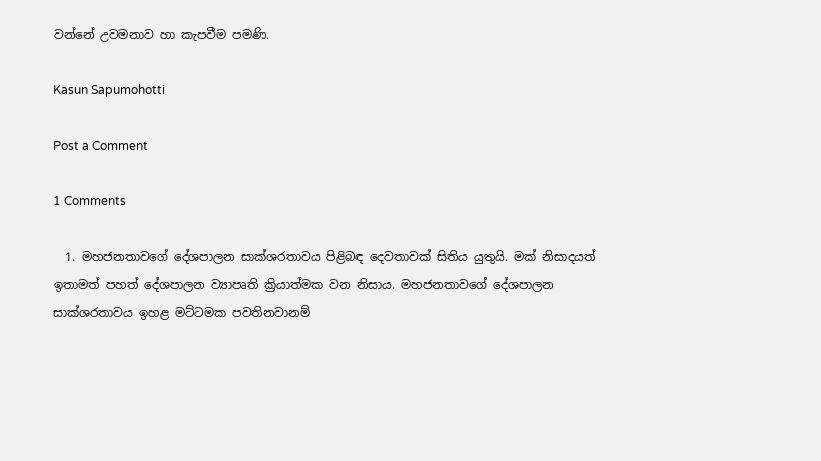වන්නේ උවමනාව හා කැපවීම පමණි.

Kasun Sapumohotti

Post a Comment

1 Comments

  1. මහජනතාවගේ දේශපාලන සාක්ශරතාවය පිළිබඳ දෙවතාවක් සිතිය යුතුයි. මක් නිසාදයත් ඉතාමත් පහත් දේශපාලන ව්‍යාපෘති ක්‍රියාත්මක වන නිසාය. මහජනතාවගේ දේශපාලන සාක්ශරතාවය ඉහළ මට්ටමක පවතිනවානම්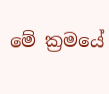මේ ක්‍රමයේ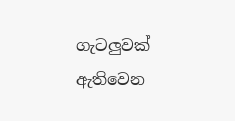ගැටලුවක් ඇතිවෙන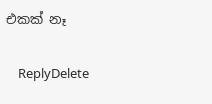එකක් නෑ

    ReplyDelete